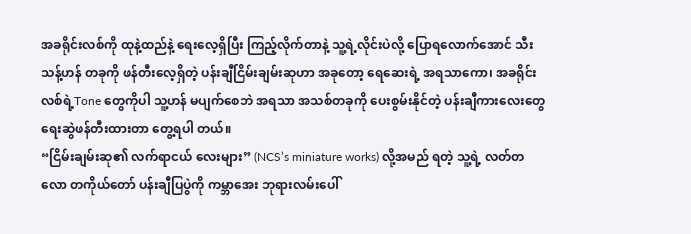အခရိုင်းလစ်ကို ထုနဲ့ထည်နဲ့ ရေးလေ့ရှိပြီး ကြည့်လိုက်တာနဲ့ သူ့ရဲ့လိုင်းပဲလို့ ပြောရလောက်အောင် သီးသန့်ဟန် တခုကို ဖန်တီးလေ့ရှိတဲ့ ပန်းချီငြိမ်းချမ်းဆုဟာ အခုတော့ ရေဆေးရဲ့ အရသာကော၊ အခရိုင်းလစ်ရဲ့Tone တွေကိုပါ သူ့ဟန် မပျက်စေဘဲ အရသာ အသစ်တခုကို ပေးစွမ်းနိုင်တဲ့ ပန်းချီကားလေးတွေ ရေးဆွဲဖန်တီးထားတာ တွေ့ရပါ တယ်။
“ငြိမ်းချမ်းဆု၏ လက်ရာငယ် လေးများ” (NCS’s miniature works) လို့အမည် ရတဲ့ သူ့ရဲ့ လတ်တလော တကိုယ်တော် ပန်းချီပြပွဲကို ကမ္ဘာအေး ဘုရားလမ်းပေါ်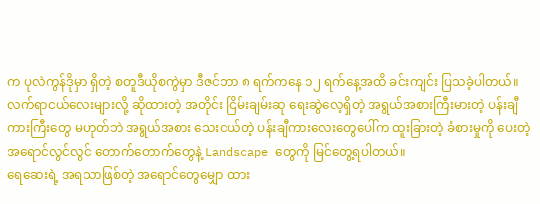က ပုလဲကွန်ဒိုမှာ ရှိတဲ့ စတူဒီယိုစကွဲမှာ ဒီဇင်ဘာ ၈ ရက်ကနေ ၁၂ ရက်နေ့အထိ ခင်းကျင်း ပြသခဲ့ပါတယ်။
လက်ရာငယ်လေးများလို့ ဆိုထားတဲ့ အတိုင်း ငြိမ်းချမ်းဆု ရေးဆွဲလေ့ရှိတဲ့ အရွယ်အစားကြီးမားတဲ့ ပန်းချီကားကြီးတွေ မဟုတ်ဘဲ အရွယ်အစား သေးငယ်တဲ့ ပန်းချီကားလေးတွေပေါ်က ထူးခြားတဲ့ ခံစားမှုကို ပေးတဲ့ အရောင်လွင်လွင် တောက်တောက်တွေနဲ့ Landscape တွေကို မြင်တွေ့ရပါတယ်။
ရေဆေးရဲ့ အရသာဖြစ်တဲ့ အရောင်တွေမျှော ထား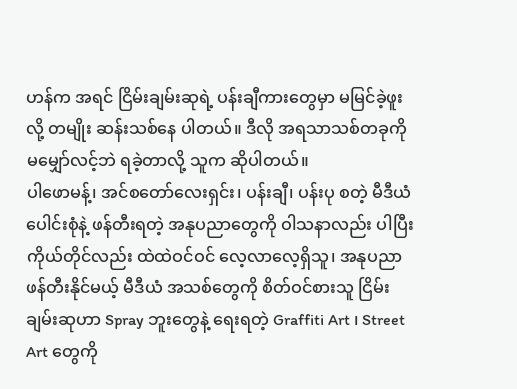ဟန်က အရင် ငြိမ်းချမ်းဆုရဲ့ ပန်းချီကားတွေမှာ မမြင်ခဲ့ဖူးလို့ တမျိုး ဆန်းသစ်နေ ပါတယ်။ ဒီလို အရသာသစ်တခုကို မမျှော်လင့်ဘဲ ရခဲ့တာလို့ သူက ဆိုပါတယ်။
ပါဖောမန့်၊ အင်စတော်လေးရှင်း၊ ပန်းချီ၊ ပန်းပု စတဲ့ မီဒီယံပေါင်းစုံနဲ့ ဖန်တီးရတဲ့ အနုပညာတွေကို ဝါသနာလည်း ပါပြီး ကိုယ်တိုင်လည်း ထဲထဲဝင်ဝင် လေ့လာလေ့ရှိသူ၊ အနုပညာဖန်တီးနိုင်မယ့် မီဒီယံ အသစ်တွေကို စိတ်ဝင်စားသူ ငြိမ်းချမ်းဆုဟာ Spray ဘူးတွေနဲ့ ရေးရတဲ့ Graffiti Art ၊ Street Art တွေကို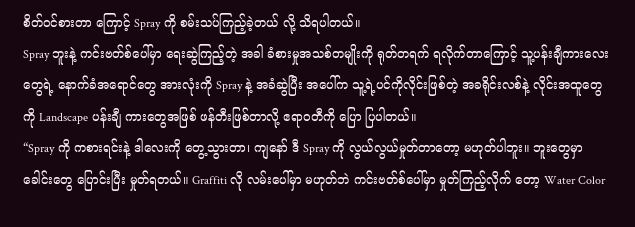စိတ်ဝင်စားတာ ကြောင့် Spray ကို စမ်းသပ်ကြည့်ခဲ့တယ် လို့ သိရပါတယ်။
Spray ဘူးနဲ့ ကင်းဗတ်စ်ပေါ်မှာ ရေးဆွဲကြည့်တဲ့ အခါ ခံစားမှုအသစ်တမျိုးကို ရုတ်တရက် ရလိုက်တာကြောင့် သူ့ပန်းချီကားလေးတွေရဲ့ နောက်ခံအရောင်တွေ အားလုံးကို Spray နဲ့ အခံဆွဲပြီး အပေါ်က သူ့ရဲ့ပင်ကိုလိုင်းဖြစ်တဲ့ အခရိုင်းလစ်နဲ့ လိုင်းအထူတွေကို Landscape ပန်းချီ ကားတွေအဖြစ် ဖန်တီးဖြစ်တာလို့ ဧရာဝတီကို ပြော ပြပါတယ်။
“Spray ကို ကစားရင်းနဲ့ ဒါလေးကို တွေ့သွားတာ၊ ကျနော် ဒီ Spray ကို လွယ်လွယ်မှုတ်တာတော့ မဟုတ်ပါဘူး။ ဘူးတွေမှာ ခေါင်းတွေ ပြောင်းပြီး မှုတ်ရတယ်။ Graffiti လို လမ်းပေါ်မှာ မဟုတ်ဘဲ ကင်းဗတ်စ်ပေါ်မှာ မှုတ်ကြည့်လိုက် တော့ Water Color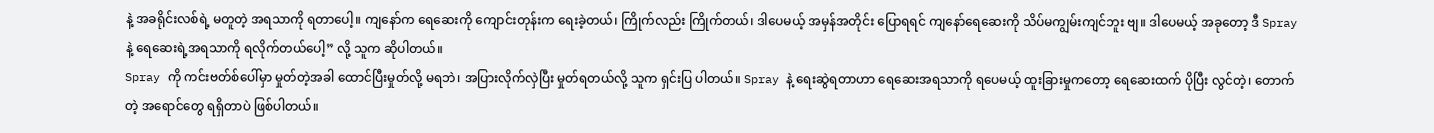နဲ့ အခရိုင်းလစ်ရဲ့ မတူတဲ့ အရသာကို ရတာပေါ့။ ကျနော်က ရေဆေးကို ကျောင်းတုန်းက ရေးခဲ့တယ်၊ ကြိုက်လည်း ကြိုက်တယ်၊ ဒါပေမယ့် အမှန်အတိုင်း ပြောရရင် ကျနော်ရေဆေးကို သိပ်မကျွမ်းကျင်ဘူး ဗျ။ ဒါပေမယ့် အခုတော့ ဒီ Spray နဲ့ ရေဆေးရဲ့အရသာကို ရလိုက်တယ်ပေါ့” လို့ သူက ဆိုပါတယ်။
Spray ကို ကင်းဗတ်စ်ပေါ်မှာ မှုတ်တဲ့အခါ ထောင်ပြီးမှုတ်လို့ မရဘဲ၊ အပြားလိုက်လှဲပြီး မှုတ်ရတယ်လို့ သူက ရှင်းပြ ပါတယ်။ Spray နဲ့ ရေးဆွဲရတာဟာ ရေဆေးအရသာကို ရပေမယ့် ထူးခြားမှုကတော့ ရေဆေးထက် ပိုပြီး လွင်တဲ့၊ တောက်တဲ့ အရောင်တွေ ရရှိတာပဲ ဖြစ်ပါတယ်။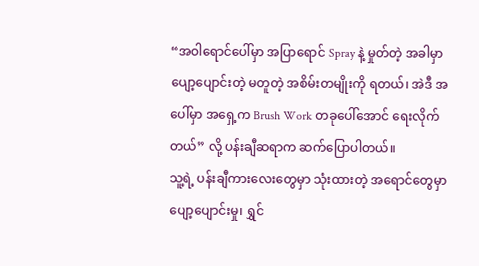“အဝါရောင်ပေါ်မှာ အပြာရောင် Spray နဲ့ မှုတ်တဲ့ အခါမှာ ပျော့ပျောင်းတဲ့ မတူတဲ့ အစိမ်းတမျိုးကို ရတယ်၊ အဲဒီ အပေါ်မှာ အရှေ့က Brush Work တခုပေါ်အောင် ရေးလိုက်တယ်” လို့ ပန်းချီဆရာက ဆက်ပြောပါတယ်။
သူ့ရဲ့ ပန်းချီကားလေးတွေမှာ သုံးထားတဲ့ အရောင်တွေမှာ ပျော့ပျောင်းမှု၊ ရွှင်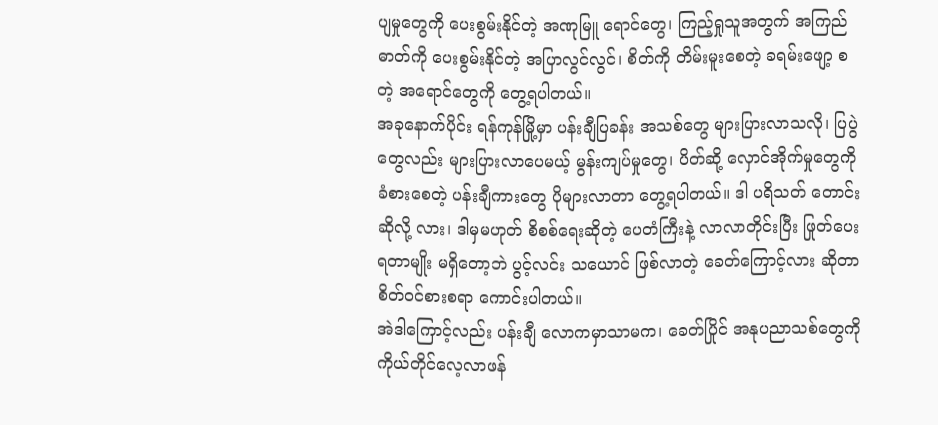ပျမှုတွေကို ပေးစွမ်းနိုင်တဲ့ အဏုမြူ ရောင်တွေ၊ ကြည့်ရှုသူအတွက် အကြည်ဓာတ်ကို ပေးစွမ်းနိုင်တဲ့ အပြာလွင်လွင်၊ စိတ်ကို တိမ်းမူးစေတဲ့ ခရမ်းဖျော့ စတဲ့ အရောင်တွေကို တွေ့ရပါတယ်။
အခုနောက်ပိုင်း ရန်ကုန်မြို့မှာ ပန်းချီပြခန်း အသစ်တွေ များပြားလာသလို၊ ပြပွဲတွေလည်း များပြားလာပေမယ့် မွန်းကျပ်မှုတွေ၊ ပိတ်ဆို့ လှောင်အိုက်မှုတွေကို ခံစားစေတဲ့ ပန်းချီကားတွေ ပိုများလာတာ တွေ့ရပါတယ်။ ဒါ ပရိသတ် တောင်းဆိုလို့ လား၊ ဒါမှမဟုတ် စိစစ်ရေးဆိုတဲ့ ပေတံကြီးနဲ့ လာလာတိုင်းပြီး ဖြုတ်ပေးရတာမျိုး မရှိတော့ဘဲ ပွင့်လင်း သယောင် ဖြစ်လာတဲ့ ခေတ်ကြောင့်လား ဆိုတာ စိတ်ဝင်စားစရာ ကောင်းပါတယ်။
အဲဒါကြောင့်လည်း ပန်းချီ လောကမှာသာမက၊ ခေတ်ပြိုင် အနုပညာသစ်တွေကို ကိုယ်တိုင်လေ့လာဖန်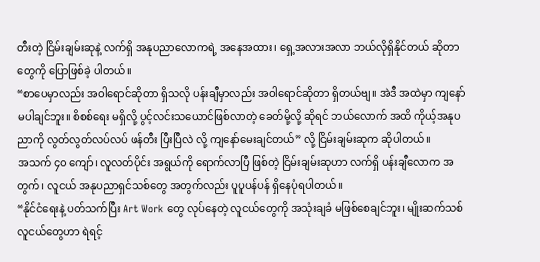တီးတဲ့ ငြိမ်းချမ်းဆုနဲ့ လက်ရှိ အနုပညာလောကရဲ့ အနေအထား၊ ရှေ့အလားအလာ ဘယ်လိုရှိနိုင်တယ် ဆိုတာတွေကို ပြောဖြစ်ခဲ့ ပါတယ်။
“စာပေမှာလည်း အဝါရောင်ဆိုတာ ရှိသလို ပန်းချီမှာလည်း အဝါရောင်ဆိုတာ ရှိတယ်ဗျ။ အဲဒီ အထဲမှာ ကျနော် မပါချင်ဘူး။ စိစစ်ရေး မရှိလို့ ပွင့်လင်းသယောင်ဖြစ်လာတဲ့ ခေတ်မို့လို့ ဆိုရင် ဘယ်လောက် အထိ ကိုယ့်အနုပညာကို လွတ်လွတ်လပ်လပ် ဖန်တီး ပြီးပြီလဲ လို့ ကျနော်မေးချင်တယ်” လို့ ငြိမ်းချမ်းဆုက ဆိုပါတယ်။
အသက် ၄၀ ကျော်၊ လူလတ်ပိုင်း အရွယ်ကို ရောက်လာပြီ ဖြစ်တဲ့ ငြိမ်းချမ်းဆုဟာ လက်ရှိ ပန်းချီလောက အတွက်၊ လူငယ် အနုပညာရှင်သစ်တွေ အတွက်လည်း ပူပူပန်ပန် ရှိနေပုံရပါတယ်။
“နိုင်ငံရေးနဲ့ ပတ်သက်ပြီး Art Work တွေ လုပ်နေတဲ့ လူငယ်တွေကို အသုံးချခံ မဖြစ်စေချင်ဘူး၊ မျိုးဆက်သစ် လူငယ်တွေဟာ ရဲရင့်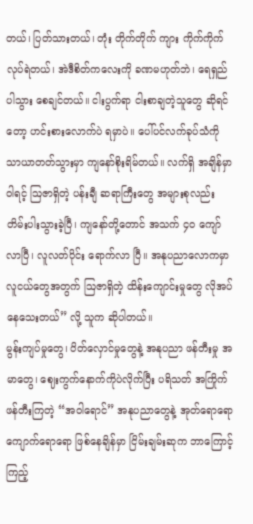တယ်၊ ပြတ်သားတယ်၊ တုံး တိုက်တိုက် ကျား ကိုက်ကိုက် လုပ်ရဲတယ်၊ အဲဒီစိတ်ကလေးကို ခဏမဟုတ်ဘဲ၊ ရေရှည်ပါသွား စေချင်တယ်။ ငါးပွက်ရာ ငါးစာချတဲ့သူတွေ ဆိုရင်တော့ ဟင်းစားလောက်ပဲ ရမှာပဲ။ ပေါ်ပင်လက်ခုပ်သံကို သာယာတတ်သွားမှာ ကျနော်စိုးရိမ်တယ်။ လက်ရှိ အချိန်မှာ ဝါရင့် ဩဇာရှိတဲ့ ပန်းချီ ဆရာကြီးတွေ အများစုလည်း တိမ်းပါးသွားခဲ့ပြီ၊ ကျနော်တို့တောင် အသက် ၄၀ ကျော်လာပြီ၊ လူလတ်ပိုင်း ရောက်လာ ပြီ။ အနုပညာလောကမှာ လူငယ်တွေအတွက် ဩဇာရှိတဲ့ ထိန်းကျောင်းမှုတွေ လိုအပ်နေသေးတယ်” လို့ သူက ဆိုပါတယ်။
မွန်းကျပ်မှုတွေ၊ ပိတ်လှောင်မှုတွေနဲ့ အနုပညာ ဖန်တီးမှု အမာတွေ၊ ဈေးကွက်နောက်ကိုပဲလိုက်ပြီး ပရိသတ် အကြိုက် ဖန်တီးကြတဲ့ “အဝါရောင်” အနုပညာတွေနဲ့ အုတ်ရောရော ကျောက်ရောရော ဖြစ်နေချိန်မှာ ငြိမ်းချမ်းဆုက ဘာကြောင့် ကြည့်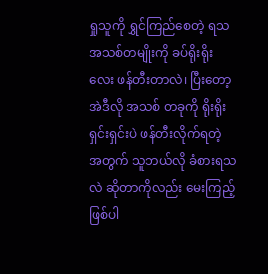ရှုသူကို ရွှင်ကြည်စေတဲ့ ရသအသစ်တမျိုးကို ခပ်ရိုးရိုးလေး ဖန်တီးတာလဲ၊ ပြီးတော့ အဲဒီလို အသစ် တခုကို ရိုးရိုးရှင်းရှင်းပဲ ဖန်တီးလိုက်ရတဲ့ အတွက် သူဘယ်လို ခံစားရသလဲ ဆိုတာကိုလည်း မေးကြည့်ဖြစ်ပါ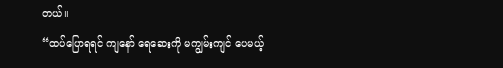တယ်။
“ထပ်ပြောရရင် ကျနော် ရေဆေးကို မကျွမ်းကျင် ပေမယ့်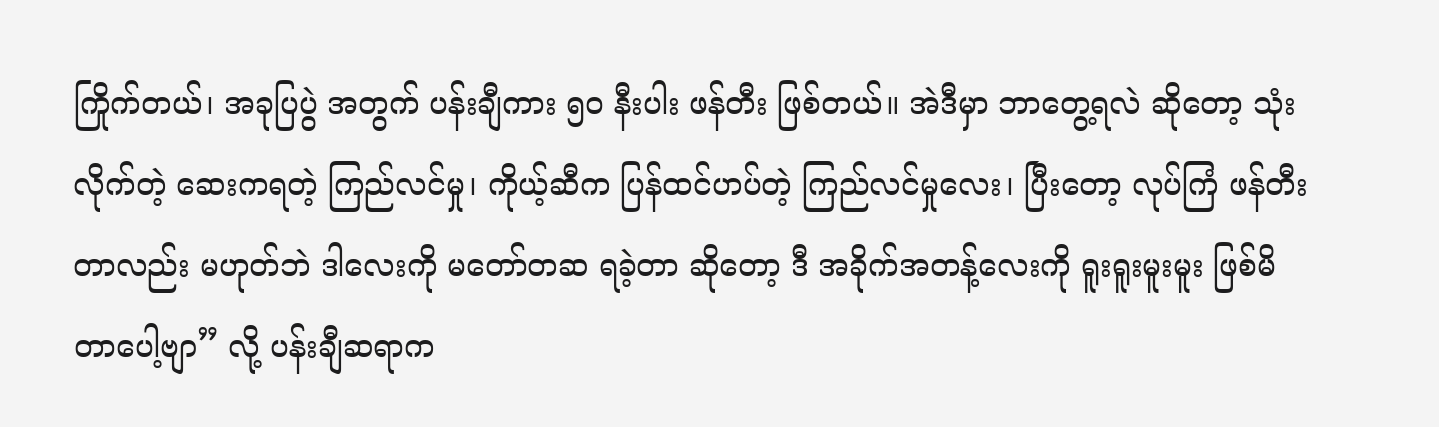ကြိုက်တယ်၊ အခုပြပွဲ အတွက် ပန်းချီကား ၅၀ နီးပါး ဖန်တီး ဖြစ်တယ်။ အဲဒီမှာ ဘာတွေ့ရလဲ ဆိုတော့ သုံးလိုက်တဲ့ ဆေးကရတဲ့ ကြည်လင်မှု၊ ကိုယ့်ဆီက ပြန်ထင်ဟပ်တဲ့ ကြည်လင်မှုလေး၊ ပြီးတော့ လုပ်ကြံ ဖန်တီးတာလည်း မဟုတ်ဘဲ ဒါလေးကို မတော်တဆ ရခဲ့တာ ဆိုတော့ ဒီ အခိုက်အတန့်လေးကို ရူးရူးမူးမူး ဖြစ်မိတာပေါ့ဗျာ” လို့ ပန်းချီဆရာက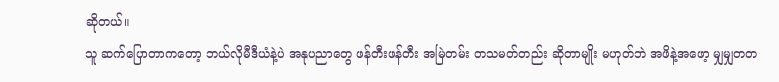ဆိုတယ်။
သူ ဆက်ပြောတာကတော့ ဘယ်လိုမီဒီယံနဲ့ပဲ အနုပညာတွေ ဖန်တီးဖန်တီး အမြဲတမ်း တသမတ်တည်း ဆိုတာမျိုး မဟုတ်ဘဲ အဖိနဲ့အဖော့ မျှမျှတတ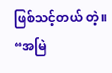ဖြစ်သင့်တယ် တဲ့။
“အမြဲ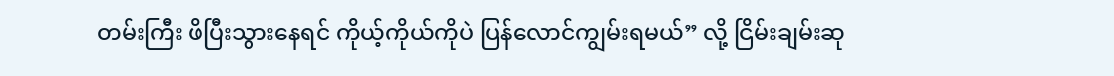တမ်းကြီး ဖိပြီးသွားနေရင် ကိုယ့်ကိုယ်ကိုပဲ ပြန်လောင်ကျွမ်းရမယ်” လို့ ငြိမ်းချမ်းဆု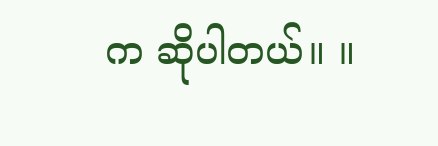က ဆိုပါတယ်။ ။